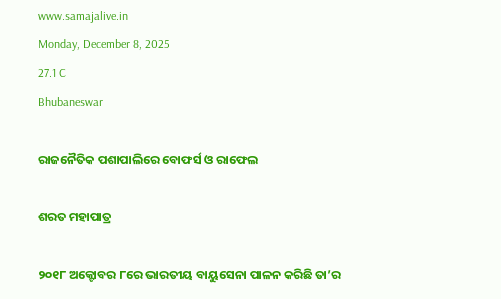www.samajalive.in
Monday, December 8, 2025
27.1 C
Bhubaneswar

ରାଜନୈତିକ ପଶାପାଲିରେ ବୋଫର୍ସ ଓ ରାଫେଲ

ଶରତ ମହାପାତ୍ର

୨୦୧୮ ଅକ୍ଟୋବର ୮ରେ ଭାରତୀୟ ବାୟୁସେନା ପାଳନ କରିଛି ତା’ର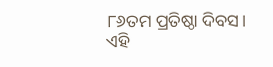୮୬ତମ ପ୍ରତିଷ୍ଠା ଦିବସ। ଏହି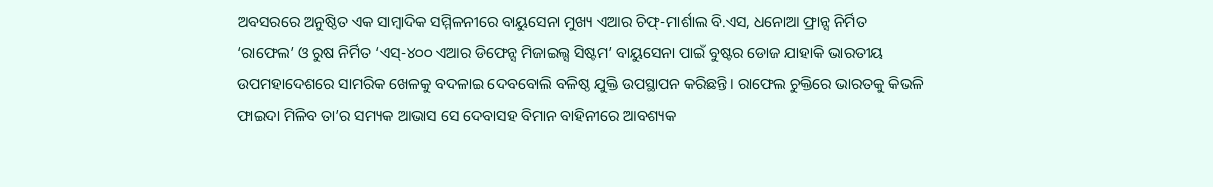ଅବସରରେ ଅନୁଷ୍ଠିତ ଏକ ସାମ୍ବାଦିକ ସମ୍ମିଳନୀରେ ବାୟୁସେନା ମୁଖ୍ୟ ଏଆର ଚିଫ୍‌-ମାର୍ଶାଲ ବି.ଏସ, ଧନୋଆ ଫ୍ରାନ୍ସ ନିର୍ମିତ ‘ରାଫେଲ’ ଓ ରୁଷ ନିର୍ମିତ ‘ଏସ୍‌-୪୦୦ ଏଆର ଡିଫେନ୍ସ ମିଜାଇଲ୍ସ ସିଷ୍ଟମ’ ବାୟୁସେନା ପାଇଁ ବୁଷ୍ଟର ଡୋଜ ଯାହାକି ଭାରତୀୟ ଉପମହାଦେଶରେ ସାମରିକ ଖେଳକୁ ବଦଳାଇ ଦେବବୋଲି ବଳିଷ୍ଠ ଯୁକ୍ତି ଉପସ୍ଥାପନ କରିଛନ୍ତି। ରାଫେଲ ଚୁକ୍ତିରେ ଭାରତକୁ କିଭଳି ଫାଇଦା ମିଳିବ ତା’ର ସମ୍ୟକ ଆଭାସ ସେ ଦେବାସହ ବିମାନ ବାହିନୀରେ ଆବଶ୍ୟକ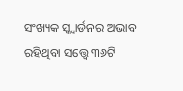ସଂଖ୍ୟକ ସ୍କ୍ବାର୍ଡନର ଅଭାବ ରହିଥିବା ସତ୍ତ୍ବେ ୩୬ଟି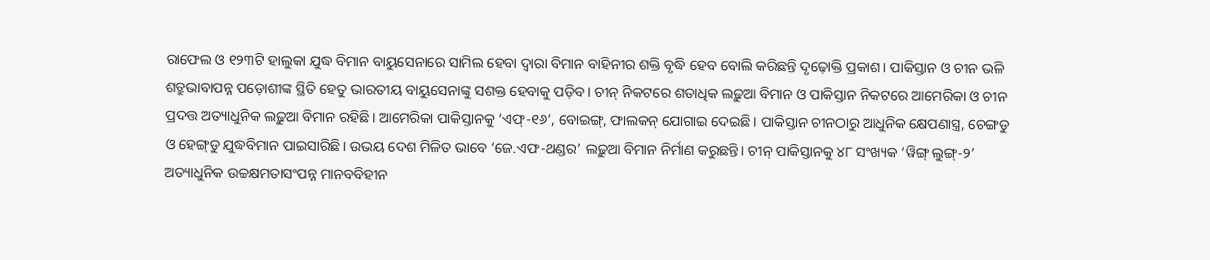ରାଫେଲ ଓ ୧୨୩ଟି ହାଲୁକା ଯୁଦ୍ଧ ବିମାନ ବାୟୁସେନାରେ ସାମିଲ ହେବା ଦ୍ବାରା ବିମାନ ବାହିନୀର ଶକ୍ତି ବୃଦ୍ଧି ହେବ ବୋଲି କରିଛନ୍ତି ଦୃଢ଼ୋକ୍ତି ପ୍ରକାଶ। ପାକିସ୍ତାନ ଓ ଚୀନ ଭଳି ଶତ୍ରୁଭାବାପନ୍ନ ପଡ଼ୋଶୀଙ୍କ ସ୍ଥିତି ହେତୁ ଭାରତୀୟ ବାୟୁସେନାଙ୍କୁ ସଶକ୍ତ ହେବାକୁ ପଡ଼ିବ। ଚୀନ୍‌ ନିକଟରେ ଶତାଧିକ ଲଢ଼ୁଆ ବିମାନ ଓ ପାକିସ୍ତାନ ନିକଟରେ ଆମେରିକା ଓ ଚୀନ ପ୍ରଦତ୍ତ ଅତ୍ୟାଧୁନିକ ଲଢ଼ୁଆ ବିମାନ ରହିଛି। ଆମେରିକା ପାକିସ୍ତାନକୁ ‘ଏଫ୍‌-୧୬’, ବୋଇଙ୍ଗ୍, ଫାଲକନ୍‌ ଯୋଗାଇ ଦେଇଛି। ପାକିସ୍ତାନ ଚୀନଠାରୁ ଆଧୁନିକ କ୍ଷେପଣାସ୍ତ୍ର, ଚେଙ୍ଗଡୁ ଓ ହେଙ୍ଗ୍‌ଡୁ ଯୁଦ୍ଧବିମାନ ପାଇସାରିଛି। ଉଭୟ ଦେଶ ମିଳିତ ଭାବେ ‘ଜେ.ଏଫ-ଥଣ୍ଡର’ ଲଢ଼ୁଆ ବିମାନ ନିର୍ମାଣ କରୁଛନ୍ତି। ଚୀନ୍‌ ପାକିସ୍ତାନକୁ ୪୮ ସଂଖ୍ୟକ ‘ୱିଙ୍ଗ୍‌ ଲୁଙ୍ଗ୍‌-୨’ ଅତ୍ୟାଧୁନିକ ଉଚ୍ଚକ୍ଷମତାସଂପନ୍ନ ମାନବବିହୀନ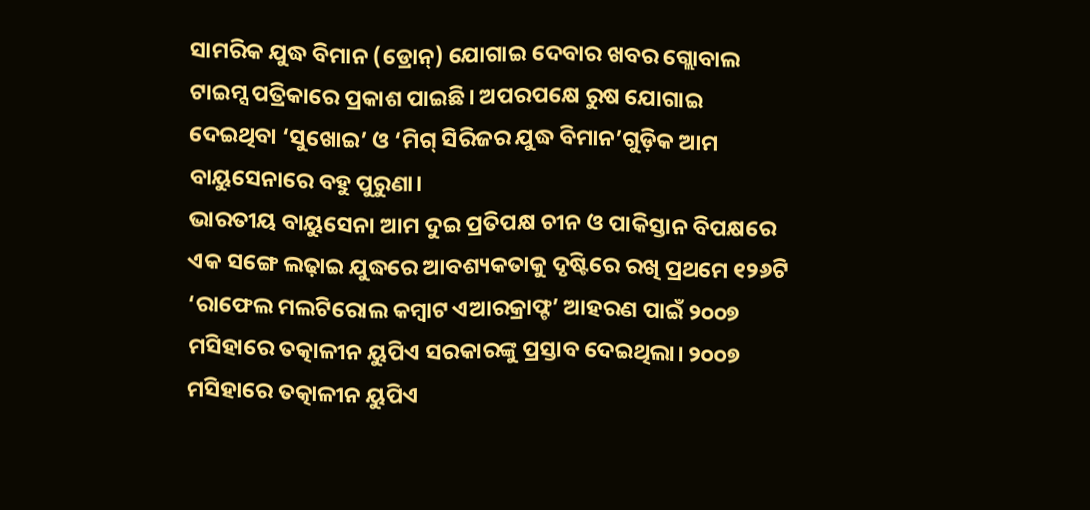ସାମରିକ ଯୁଦ୍ଧ ବିମାନ (ଡ୍ରୋନ୍‌) ଯୋଗାଇ ଦେବାର ଖବର ଗ୍ଲୋବାଲ ଟାଇମ୍ସ ପତ୍ରିକାରେ ପ୍ରକାଶ ପାଇଛି। ଅପରପକ୍ଷେ ରୁଷ ଯୋଗାଇ ଦେଇଥିବା ‘ସୁଖୋଇ’ ଓ ‘ମିଗ୍‌ ସିରିଜର ଯୁଦ୍ଧ ବିମାନ’ଗୁଡ଼ିକ ଆମ ବାୟୁସେନାରେ ବହୁ ପୁରୁଣା।
ଭାରତୀୟ ବାୟୁସେନା ଆମ ଦୁଇ ପ୍ରତିପକ୍ଷ ଚୀନ ଓ ପାକିସ୍ତାନ ବିପକ୍ଷରେ ଏକ ସଙ୍ଗେ ଲଢ଼ାଇ ଯୁଦ୍ଧରେ ଆବଶ୍ୟକତାକୁ ଦୃ‌ଷ୍ଟିରେ ରଖି ପ୍ରଥମେ ୧୨୬ଟି ‘ରାଫେଲ ମଲଟିରୋଲ କମ୍ବାଟ ଏଆରକ୍ରାଫ୍ଟ’ ଆହରଣ ପାଇଁ ୨୦୦୭ ମସିହାରେ ତତ୍କାଳୀନ ୟୁପିଏ ସରକାରଙ୍କୁ ପ୍ରସ୍ତାବ ଦେଇଥିଲା। ୨୦୦୭ ମସିହାରେ ତତ୍କାଳୀନ ୟୁପିଏ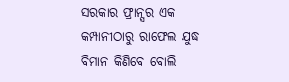ସରକାର ଫ୍ରାନ୍ସର ଏକ କମ୍ପାନୀଠାରୁ ରାଫେଲ ଯୁଦ୍ଧ ବିମାନ କିଣିବେ ବୋଲି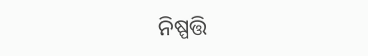ନିଷ୍ପତ୍ତି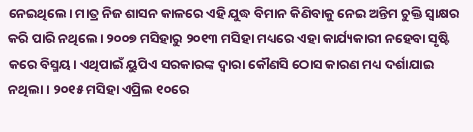ନେଇଥିଲେ। ମାତ୍ର ନିଜ ଶାସନ କାଳରେ ଏହି ଯୁଦ୍ଧ ବିମାନ କିଣିବାକୁ ନେଇ ଅନ୍ତିମ ଚୁକ୍ତି ସ୍ବାକ୍ଷର କରି ପାରି ନଥିଲେ। ୨୦୦୭ ମସିହାରୁ ୨୦୧୩ ମସିହା ମଧ୍ୟରେ ଏହା କାର୍ଯ୍ୟକାରୀ ନହେବା ସୃଷ୍ଟି କରେ ବିସ୍ମୟ। ଏଥିପାଇଁ ୟୁପିଏ ସରକାରଙ୍କ ଦ୍ବାରା କୌଣସି ଠୋସ କାରଣ ମଧ୍ୟ ଦର୍ଶାଯାଇ ନଥିଲା। ୨୦୧୫ ମସିହା ଏପ୍ରିଲ ୧୦ରେ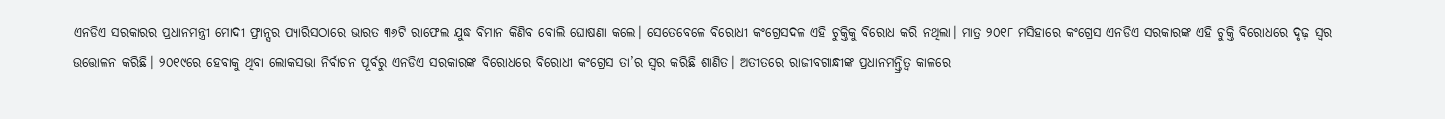ଏନଡିଏ ସରକାରର ପ୍ରଧାନମନ୍ତ୍ରୀ ମୋଦୀ ଫ୍ରାନ୍ସର ପ୍ୟାରିସଠାରେ ଭାରତ ୩୬ଟି ରାଫେଲ ଯୁଦ୍ଧ ବିମାନ କିଣିବ ବୋଲି ଘୋଷଣା କଲେ। ସେତେବେଳେ ବିରୋଧୀ କଂଗ୍ରେସଦଳ ଏହି ଚୁକ୍ତିକୁ ବିରୋଧ କରି ନଥିଲା। ମାତ୍ର ୨୦୧୮ ମସିହାରେ କଂଗ୍ରେସ ଏନଡିଏ ସରକାରଙ୍କ ଏହି ଚୁକ୍ତି ବିରୋଧରେ ଦୃଢ଼ ସ୍ବର ଉତ୍ତୋଳନ କରିଛି। ୨୦୧୯ରେ ହେବାକୁ ଥିବା ଲୋକସଭା ନିର୍ବାଚନ ପୂର୍ବରୁ ଏନଡିଏ ସରକାରଙ୍କ ବିରୋଧରେ ବିରୋଧୀ କଂଗ୍ରେସ ତା’ର ସ୍ବର କରିଛି ଶାଣିତ। ଅତୀତରେ ରାଜୀବଗାନ୍ଧୀଙ୍କ ପ୍ରଧାନମନ୍ତ୍ରିତ୍ବ କାଳରେ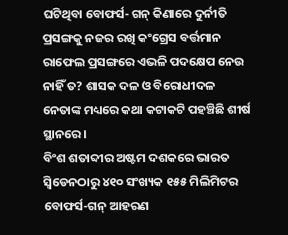ଘଟିଥିବା ବୋଫର୍ସ- ଗନ୍‌ କିଣାରେ ଦୁର୍ନୀତି ପ୍ରସଙ୍ଗକୁ ନଜର ରଖି କଂଗ୍ରେସ ବର୍ତ୍ତମାନ ରାଫେଲ ପ୍ରସଙ୍ଗରେ ଏଭଳି ପଦକ୍ଷେପ ନେଉ ନାହିଁ ତ? ଶାସକ ଦଳ ଓ ବିରୋଧୀଦଳ ନେତାଙ୍କ ମଧ୍ୟରେ କଥା କଟାକଟି ପହଞ୍ଚିଛି ଶୀର୍ଷ ସ୍ଥାନରେ।
ବିଂଶ ଶତାବ୍ଦୀର ଅଷ୍ଟମ ଦଶକରେ ଭାରତ ସ୍ବିଡେନଠାରୁ ୪୧୦ ସଂଖ୍ୟକ ୧୫୫ ମିଲିମିଟର ବୋଫର୍ସ-ଗନ୍‌ ଆହରଣ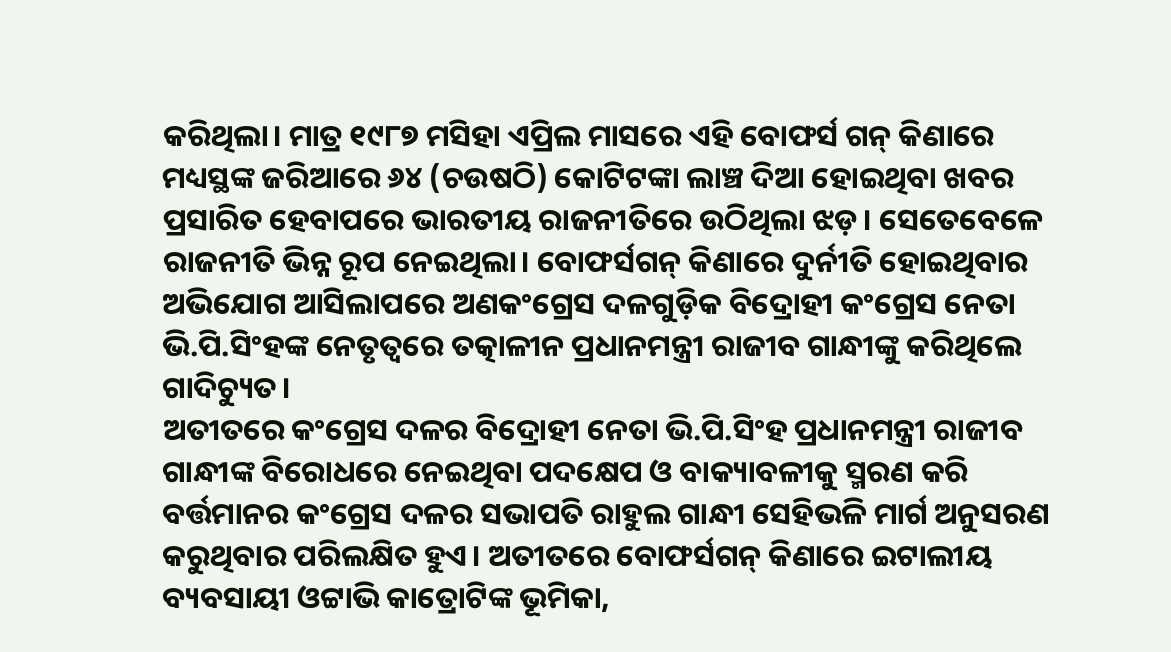କରିଥିଲା। ମାତ୍ର ୧୯୮୭ ମସିହା ଏପ୍ରିଲ ମାସରେ ଏହି ବୋଫର୍ସ ଗନ୍‌ କିଣାରେ ମଧ୍ୟସ୍ଥଙ୍କ ଜରିଆରେ ୬୪ (ଚଉଷଠି) କୋଟିଟଙ୍କା ଲାଞ୍ଚ ଦିଆ ହୋଇଥିବା ଖବର ପ୍ରସାରିତ ହେବାପରେ ଭାରତୀୟ ରାଜନୀତିରେ ଉଠିଥିଲା ଝଡ଼। ସେତେବେଳେ ରାଜନୀତି ଭିନ୍ନ ରୂପ ନେଇଥିଲା। ବୋଫର୍ସଗନ୍‌ କିଣାରେ ଦୁର୍ନୀତି ହୋଇଥିବାର ଅଭିଯୋଗ ଆସିଲାପରେ ଅଣକଂଗ୍ରେସ ଦଳଗୁଡ଼ିକ ବିଦ୍ରୋହୀ କଂଗ୍ରେସ ନେତା ଭି.ପି.ସିଂହଙ୍କ ନେତୃତ୍ବରେ ତତ୍କାଳୀନ ପ୍ରଧାନମନ୍ତ୍ରୀ ରାଜୀବ ଗାନ୍ଧୀଙ୍କୁ କରିଥିଲେ ଗାଦିଚ୍ୟୁତ।
ଅତୀତରେ କଂଗ୍ରେସ ଦଳର ବିଦ୍ରୋହୀ ନେତା ଭି.ପି.ସିଂହ ପ୍ରଧାନମନ୍ତ୍ରୀ ରାଜୀବ ଗାନ୍ଧୀଙ୍କ ବିରୋଧରେ ନେଇଥିବା ପଦକ୍ଷେପ ଓ ବାକ୍ୟାବଳୀକୁ ସ୍ମରଣ କରି ବର୍ତ୍ତମାନର କଂଗ୍ରେସ ଦଳର ସଭାପତି ରାହୁଲ ଗାନ୍ଧୀ ସେହିଭଳି ମାର୍ଗ ଅନୁସରଣ କରୁଥିବାର ପରିଲକ୍ଷିତ ହୁଏ। ଅତୀତରେ ବୋଫର୍ସଗନ୍‌ କିଣାରେ ଇଟାଲୀୟ ବ୍ୟବସାୟୀ ଓଟ୍ଟାଭି କାତ୍ରୋଟିଙ୍କ ଭୂମିକା,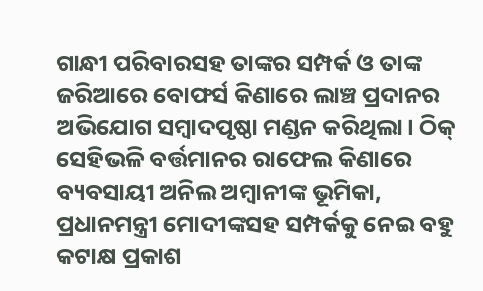ଗାନ୍ଧୀ ପରିବାରସହ ତାଙ୍କର ସମ୍ପର୍କ ଓ ତାଙ୍କ ଜରିଆରେ ବୋଫର୍ସ କିଣାରେ ଲାଞ୍ଚ ପ୍ରଦାନର ଅଭିଯୋଗ ସମ୍ବାଦପୃଷ୍ଠା ମଣ୍ଡନ କରିଥିଲା। ଠିକ୍‌ ସେହିଭଳି ବର୍ତ୍ତମାନର ରାଫେଲ କିଣାରେ ବ୍ୟବସାୟୀ ଅନିଲ ଅମ୍ବାନୀଙ୍କ ଭୂମିକା, ପ୍ରଧାନମନ୍ତ୍ରୀ ମୋଦୀଙ୍କସହ ସମ୍ପର୍କକୁ ନେଇ ବହୁ କଟାକ୍ଷ ପ୍ରକାଶ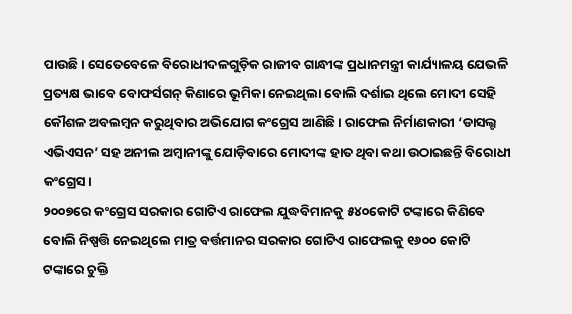ପାଉଛି। ସେତେବେଳେ ବିରୋଧୀଦଳଗୁଡ଼ିକ ରାଜୀବ ଗାନ୍ଧୀଙ୍କ ପ୍ରଧାନମନ୍ତ୍ରୀ କାର୍ଯ୍ୟାଳୟ ଯେଭଳି ପ୍ରତ୍ୟକ୍ଷ ଭାବେ ବୋଫର୍ସଗନ୍‌ କିଣାରେ ଭୂମିକା ନେଇଥିଲା ବୋଲି ଦର୍ଶାଇ ଥିଲେ ମୋଦୀ ସେହି କୌଶଳ ଅବଲମ୍ବନ କରୁଥିବାର ଅଭିଯୋଗ କଂଗ୍ରେସ ଆଣିଛି। ରାଫେଲ ନିର୍ମାଣକାରୀ ‘ଡାସଲ୍ଟ ଏଭିଏସନ’ ସହ ଅନୀଲ ଅମ୍ବାନୀଙ୍କୁ ଯୋଡ଼ିବାରେ ମୋଦୀଙ୍କ ହାତ ଥିବା କଥା ଉଠାଇଛନ୍ତି ବିରୋଧୀ କଂଗ୍ରେସ।
୨୦୦୭ରେ କଂଗ୍ରେସ ସରକାର ଗୋଟିଏ ରାଫେଲ ଯୁଦ୍ଧବିମାନକୁ ୫୪୦କୋଟି ଟଙ୍କାରେ କିଣିବେ ବୋଲି ନିଷ୍ପତ୍ତି ନେଇଥିଲେ ମାତ୍ର ବର୍ତ୍ତମାନର ସରକାର ଗୋଟିଏ ରାଫେଲକୁ ୧୬୦୦ କୋଟି ଟଙ୍କାରେ ଚୁକ୍ତି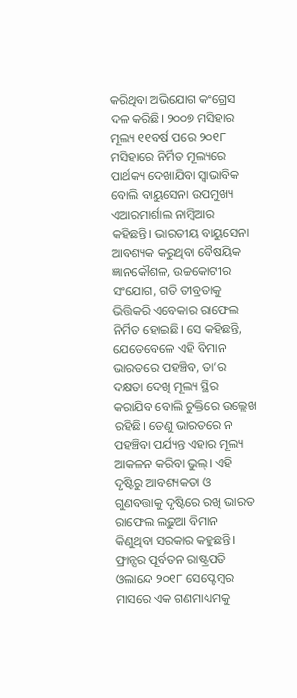କରିଥିବା ଅଭିଯୋଗ କଂଗ୍ରେସ ଦଳ କରିଛି। ୨୦୦୭ ମସିହାର ମୂଲ୍ୟ ୧୧ବର୍ଷ ପରେ ୨୦୧୮ ମସିହାରେ ନିର୍ମିତ ମୂଲ୍ୟରେ ପାର୍ଥକ୍ୟ ଦେଖାଯିବା ସ୍ବାଭାବିକ ବୋଲି ବାୟୁସେନା ଉପମୁଖ୍ୟ ଏଆରମାର୍ଶାଲ ନାମ୍ବିଆର କହିଛନ୍ତି। ଭାରତୀୟ ବାୟୁସେନା ଆବଶ୍ୟକ କରୁଥିବା ବୈଷୟିକ ଜ୍ଞାନକୌଶଳ, ଉଚ୍ଚକୋଟୀର ସଂଯୋଗ, ଗତି ତୀବ୍ରତାକୁ ଭିତ୍ତିକରି ଏବେକାର ରାଫେଲ ନିର୍ମିତ ହୋଇଛି। ସେ କହିଛନ୍ତି, ଯେତେବେଳେ ଏହି ବିମାନ ଭାରତରେ ପହଞ୍ଚିବ, ତା’ର ଦକ୍ଷତା ଦେଖି ମୂଲ୍ୟ ସ୍ଥିର କରାଯିବ ବୋଲି ଚୁକ୍ତିରେ ଉଲ୍ଲେଖ ରହିଛି। ତେଣୁ ଭାରତରେ ନ ପହଞ୍ଚିବା ପର୍ଯ୍ୟନ୍ତ ଏହାର ମୂଲ୍ୟ ଆକଳନ କରିବା ଭୁଲ୍‌। ଏହି ଦୃଷ୍ଟିରୁ ଆବଶ୍ୟକତା ଓ ଗୁଣବତ୍ତାକୁ ଦୃଷ୍ଟିରେ ରଖି ଭାରତ ରାଫେଲ ଲଢ଼ୁଆ ବିମାନ କିଣୁଥିବା ସରକାର କହୁଛନ୍ତି।
ଫ୍ରାନ୍ସର ପୂର୍ବତନ ରାଷ୍ଟ୍ରପତି ଓଲାନ୍ଦେ ୨୦୧୮ ସେପ୍ଟେମ୍ବର ମାସରେ ଏକ ଗଣମାଧ୍ୟମକୁ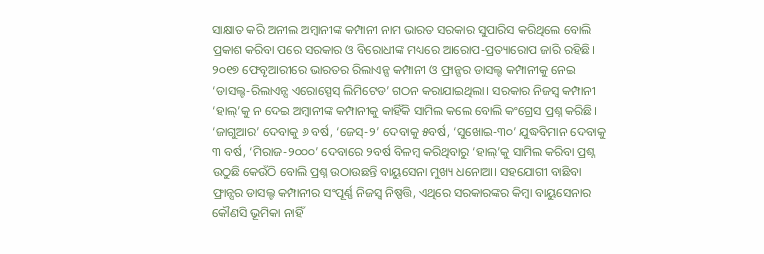ସାକ୍ଷାତ କରି ଅନୀଲ ଅମ୍ବାନୀଙ୍କ କମ୍ପାନୀ ନାମ ଭାରତ ସରକାର ସୁପାରିସ କରିଥିଲେ ବୋଲି ପ୍ରକାଶ କରିବା ପରେ ସରକାର ଓ ବିରୋଧୀଙ୍କ ମଧ୍ୟରେ ଆରୋପ-ପ୍ରତ୍ୟାରୋପ ଜାରି ରହିଛି। ୨୦୧୭ ଫେବୃଆରୀରେ ଭାରତର ରିଲାଏନ୍ସ କମ୍ପାନୀ ଓ ଫ୍ରାନ୍ସର ଡାସଲ୍ଟ କମ୍ପାନୀକୁ ନେଇ ‘ଡାସଲ୍ଟ-ରିଲାଏନ୍ସ ଏରୋସ୍ପେସ୍‌ ଲିମିଟେଡ’ ଗଠନ କରାଯାଇଥିଲା। ସରକାର ନିଜସ୍ବ କମ୍ପାନୀ ‘ହାଲ୍‌’କୁ ନ ଦେଇ ଅମ୍ବାନୀଙ୍କ କମ୍ପାନୀକୁ କାହିଁକି ସାମିଲ କଲେ ବୋଲି କଂଗ୍ରେସ ପ୍ରଶ୍ନ କରିଛି। ‘ଜାଗୁଆର’ ଦେବାକୁ ୬ ବର୍ଷ, ‘ଜେସ୍‌-୨’ ଦେବାକୁ ୫ବର୍ଷ, ‘ସୁଖୋଇ-୩୦’ ଯୁଦ୍ଧବିମାନ ଦେବାକୁ ୩ ବର୍ଷ, ‘ମିରାଜ-୨୦୦୦’ ଦେବାରେ ୨ବର୍ଷ ବିଳମ୍ବ କରିଥିବାରୁ ‘ହାଲ୍‌’କୁ ସାମିଲ କରିବା ପ୍ରଶ୍ନ ଉଠୁଛି କେଉଁଠି ବୋଲି ପ୍ରଶ୍ନ ଉଠାଉଛନ୍ତି ବାୟୁସେନା ମୁଖ୍ୟ ଧନୋଆ। ସହଯୋଗୀ ବାଛିବା ଫ୍ରାନ୍ସର ଡାସଲ୍ଟ କମ୍ପାନୀର ସଂପୂର୍ଣ୍ଣ ନିଜସ୍ବ ନିଷ୍ପତ୍ତି, ଏଥିରେ ସରକାରଙ୍କର କିମ୍ବା ବାୟୁସେନାର କୌଣସି ଭୂମିକା ନାହିଁ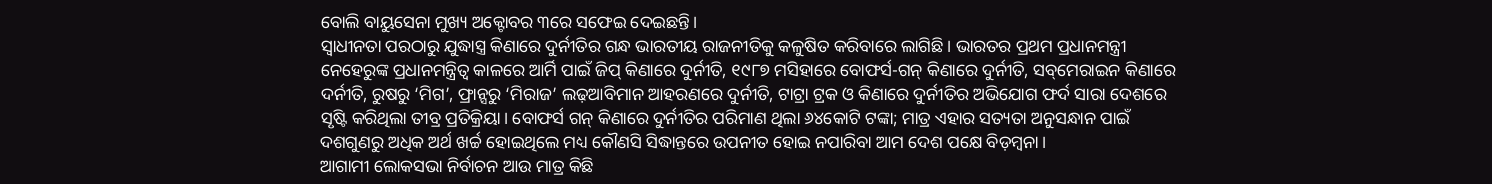ବୋଲି ବାୟୁସେନା ମୁଖ୍ୟ ଅକ୍ଟୋବର ୩ରେ ସଫେଇ ଦେଇଛନ୍ତି।
ସ୍ବାଧୀନତା ପରଠାରୁ ଯୁଦ୍ଧାସ୍ତ୍ର କିଣାରେ ଦୁର୍ନୀତିର ଗନ୍ଧ ଭାରତୀୟ ରାଜନୀତିକୁ କଳୁଷିତ କରିବାରେ ଲାଗିଛି। ଭାରତର ପ୍ରଥମ ପ୍ରଧାନମନ୍ତ୍ରୀ ନେହେରୁଙ୍କ ପ୍ରଧାନମନ୍ତ୍ରିତ୍ବ କାଳରେ ଆର୍ମି ପାଇଁ ଜିପ୍‌ କିଣାରେ ଦୁର୍ନୀତି, ୧୯୮୭ ମସିହାରେ ବୋଫର୍ସ-ଗନ୍‌ କିଣାରେ ଦୁର୍ନୀତି, ସବ୍‌ମେରାଇନ କିଣାରେ ଦର୍ନୀତି, ରୁଷରୁ ‘ମିଗ’, ଫ୍ରାନ୍ସରୁ ‘ମିରାଜ’ ଲଢ଼ଆବିମାନ ଆହରଣରେ ଦୁର୍ନୀତି, ଟାଟ୍ରା ଟ୍ରକ ଓ କିଣାରେ ଦୁର୍ନୀତିର ଅଭିଯୋଗ ଫର୍ଦ ସାରା ଦେଶରେ ସୃଷ୍ଟି କରିଥିଲା ତୀବ୍ର ପ୍ରତିକ୍ରିୟା। ବୋଫର୍ସ ଗନ୍‌ କିଣାରେ ଦୁର୍ନୀତିର ପରିମାଣ ଥିଲା ୬୪କୋଟି ଟଙ୍କା; ମାତ୍ର ଏହାର ସତ୍ୟତା ଅନୁସନ୍ଧାନ ପାଇଁ ଦଶଗୁଣରୁ ଅଧିକ ଅର୍ଥ ଖର୍ଚ୍ଚ ହୋଇଥିଲେ ମଧ୍ୟ କୌଣସି ସିଦ୍ଧାନ୍ତରେ ଉପନୀତ ହୋଇ ନପାରିବା ଆମ ଦେଶ ପକ୍ଷେ ବିଡ଼ମ୍ବନା।
ଆଗାମୀ ଲୋକସଭା ନିର୍ବାଚନ ଆଉ ମାତ୍ର କିଛି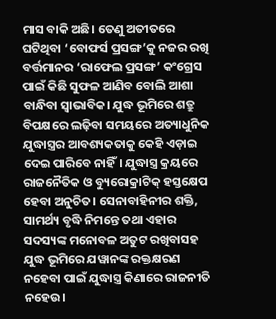ମାସ ବାକି ଅଛି। ତେଣୁ ଅତୀତରେ ଘଟିଥିବା ‘ବୋଫର୍ସ ପ୍ରସଙ୍ଗ’କୁ ନଜର ରଖି ବର୍ତ୍ତମାନର ‘ରାଫେଲ ପ୍ରସଙ୍ଗ’ କଂଗ୍ରେସ ପାଇଁ କିଛି ସୁଫଳ ଆଣିବ ବୋଲି ଆଶା ବାନ୍ଧିବା ସ୍ବାଭାବିକ। ଯୁଦ୍ଧ ଭୂମିରେ ଶତ୍ରୁ ବିପକ୍ଷରେ ଲଢ଼ିବା ସମୟରେ ଅତ୍ୟାଧୁନିକ ଯୁଦ୍ଧାସ୍ତ୍ରର ଆବଶ୍ୟକତାକୁ କେହି ଏଡ଼ାଇ ଦେଇ ପାରିବେ ନାହିଁ। ଯୁଦ୍ଧାସ୍ତ୍ର କ୍ରୟରେ ରାଜନୈତିକ ଓ ବ୍ୟୁରୋକ୍ରାଟିକ୍‌ ହସ୍ତକ୍ଷେପ ହେବା ଅନୁଚିତ। ସେନାବାହିନୀର ଶକ୍ତି, ସାମର୍ଥ୍ୟ ବୃଦ୍ଧି ନିମନ୍ତେ ତଥା ଏହାର ସଦସ୍ୟଙ୍କ ମନୋବଳ ଅତୁଟ ରଖିବାସହ ଯୁଦ୍ଧ ଭୂମିରେ ଯୱାନଙ୍କ ରକ୍ତକ୍ଷରଣ ନହେବା ପାଇଁ ଯୁଦ୍ଧାସ୍ତ୍ର କିଣାରେ ରାଜନୀତି ନହେଉ।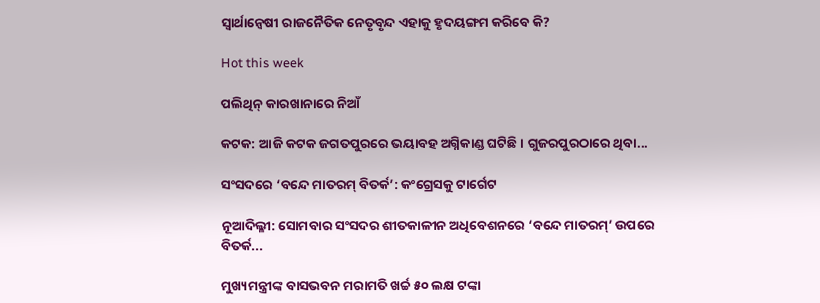ସ୍ବାର୍ଥାନ୍ବେଷୀ ରାଜନୈତିକ ନେତୃବୃନ୍ଦ ଏହାକୁ ହୃଦୟଙ୍ଗମ କରିବେ କି?

Hot this week

ପଲିଥିନ୍‌ କାରଖାନାରେ ନିଆଁ

କଟକ: ଆଜି କଟକ ଜଗତପୁରରେ ଭୟାବହ ଅଗ୍ନିକାଣ୍ଡ ଘଟିଛି। ଗୁଜରପୁରଠାରେ ଥିବା...

ସଂସଦରେ ‘ବନ୍ଦେ ମାତରମ୍‌ ବିତର୍କ’: କଂଗ୍ରେସକୁ ଟାର୍ଗେଟ

ନୂଆଦିଲ୍ଳୀ: ସୋମବାର ସଂସଦର ଶୀତକାଳୀନ ଅଧିବେଶନରେ ‘ବନ୍ଦେ ମାତରମ୍‌’ ଉପରେ ବିତର୍କ...

ମୁଖ୍ୟମନ୍ତ୍ରୀଙ୍କ ବାସଭବନ ମରାମତି ଖର୍ଚ୍ଚ ୫୦ ଲକ୍ଷ ଟଙ୍କା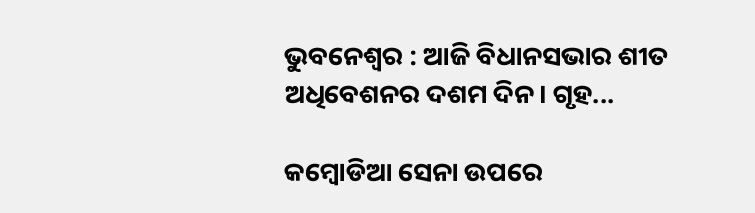ଭୁବନେଶ୍ଵର : ଆଜି ବିଧାନସଭାର ଶୀତ ଅଧିବେଶନର ଦଶମ ଦିନ। ଗୃହ...

କମ୍ବୋଡିଆ ସେନା ଉପରେ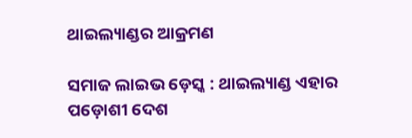ଥାଇଲ୍ୟାଣ୍ଡର ଆକ୍ରମଣ

ସମାଜ ଲାଇଭ ଡ଼େସ୍କ : ଥାଇଲ୍ୟାଣ୍ଡ ଏହାର ପଡ଼ୋଶୀ ଦେଶ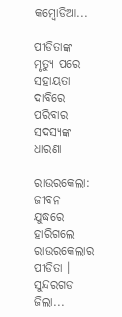କମ୍ବୋଡିଆ...

ପୀଡିତାଙ୍କ ମୃତ୍ୟୁ ପରେ ସହାୟତା ଦାବିରେ ପରିବାର ସଦସ୍ୟଙ୍କ ଧାରଣା

ରାଉରକେଲା: ଜୀବନ ଯୁଦ୍ଧରେ ହାରିଗଲେ ରାଉରକେଲାର ପୀଡିତା । ସୁନ୍ଦରଗଡ ଜିଲା...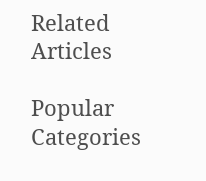Related Articles

Popular Categories